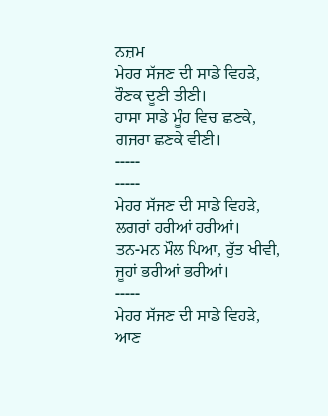ਨਜ਼ਮ
ਮੇਹਰ ਸੱਜਣ ਦੀ ਸਾਡੇ ਵਿਹੜੇ,
ਰੌਣਕ ਦੂਣੀ ਤੀਣੀ।
ਹਾਸਾ ਸਾਡੇ ਮੂੰਹ ਵਿਚ ਛਣਕੇ,
ਗਜਰਾ ਛਣਕੇ ਵੀਣੀ।
-----
-----
ਮੇਹਰ ਸੱਜਣ ਦੀ ਸਾਡੇ ਵਿਹੜੇ,
ਲਗਰਾਂ ਹਰੀਆਂ ਹਰੀਆਂ।
ਤਨ-ਮਨ ਮੌਲ ਪਿਆ, ਰੁੱਤ ਖੀਵੀ,
ਜੂਹਾਂ ਭਰੀਆਂ ਭਰੀਆਂ।
-----
ਮੇਹਰ ਸੱਜਣ ਦੀ ਸਾਡੇ ਵਿਹੜੇ,
ਆਣ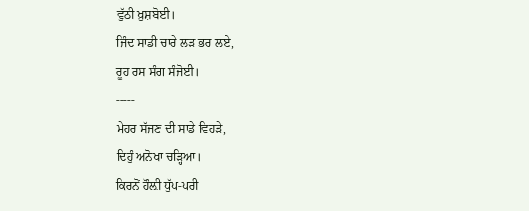ਵੁੱਠੀ ਖ਼ੁਸ਼ਬੋਈ।
ਜਿੰਦ ਸਾਡੀ ਚਾਰੇ ਲੜ ਭਰ ਲਏ,
ਰੂਹ ਰਸ ਸੰਗ ਸੰਜੋਈ।
-----
ਮੇਹਰ ਸੱਜਣ ਦੀ ਸਾਡੇ ਵਿਹੜੇ,
ਦਿਹੁੰ ਅਨੋਖਾ ਚੜ੍ਹਿਆ।
ਕਿਰਨੋਂ ਹੌਲ਼ੀ ਧੁੱਪ-ਪਰੀ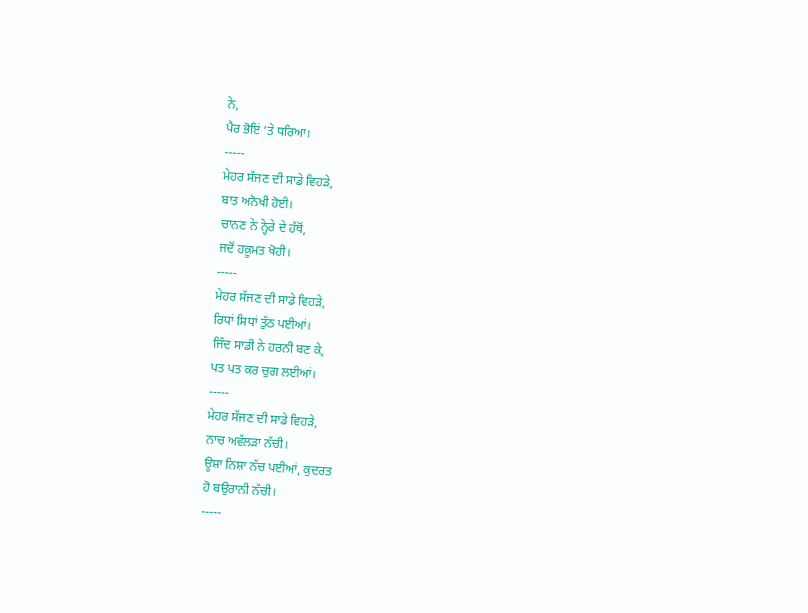ਨੇ,
ਪੈਰ ਭੋਇਂ ‘ਤੇ ਧਰਿਆ।
-----
ਮੇਹਰ ਸੱਜਣ ਦੀ ਸਾਡੇ ਵਿਹੜੇ,
ਬਾਤ ਅਨੋਖੀ ਹੋਈ।
ਚਾਨਣ ਨੇ ਨ੍ਹੇਰੇ ਦੇ ਹੱਥੋਂ,
ਜਦੋਂ ਹਕ਼ੂਮਤ ਖੋਹੀ।
-----
ਮੇਹਰ ਸੱਜਣ ਦੀ ਸਾਡੇ ਵਿਹੜੇ,
ਰਿਧਾਂ ਸਿਧਾਂ ਤੁੱਠ ਪਈਆਂ।
ਜਿੰਦ ਸਾਡੀ ਨੇ ਹਰਨੀ ਬਣ ਕੇ,
ਪਤ ਪਤ ਕਰ ਚੁਗ ਲਈਆਂ।
-----
ਮੇਹਰ ਸੱਜਣ ਦੀ ਸਾਡੇ ਵਿਹੜੇ,
ਨਾਚ ਅਵੱਲੜਾ ਨੱਚੀ।
ਊਸ਼ਾ ਨਿਸ਼ਾ ਨੱਚ ਪਈਆਂ, ਕੁਦਰਤ
ਹੋ ਬਉਰਾਨੀ ਨੱਚੀ।
-----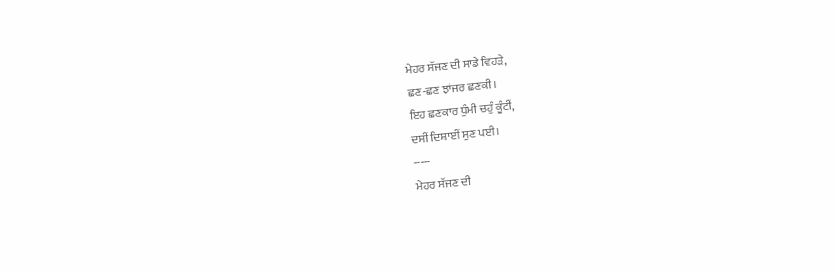ਮੇਹਰ ਸੱਜਣ ਦੀ ਸਾਡੇ ਵਿਹੜੇ,
ਛਣ-ਛਣ ਝਾਂਜਰ ਛਣਕੀ।
ਇਹ ਛਣਕਾਰ ਧੁੰਮੀ ਚਹੁੰ ਕੂੰਟੀਂ,
ਦਸੀਂ ਦਿਸ਼ਾਈਂ ਸੁਣ ਪਈ।
-----
ਮੇਹਰ ਸੱਜਣ ਦੀ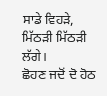ਸਾਡੇ ਵਿਹੜੇ,
ਮਿੱਠੜੀ ਮਿੱਠੜੀ ਲੱਗੇ।
ਛੋਹਣ ਜਦੋਂ ਦੋ ਹੋਠ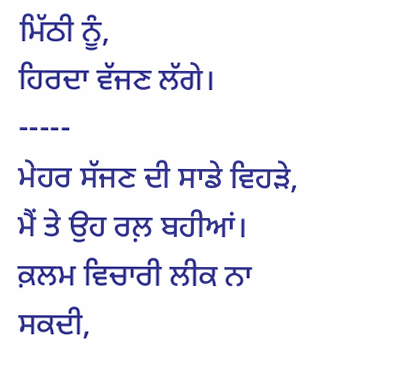ਮਿੱਠੀ ਨੂੰ,
ਹਿਰਦਾ ਵੱਜਣ ਲੱਗੇ।
-----
ਮੇਹਰ ਸੱਜਣ ਦੀ ਸਾਡੇ ਵਿਹੜੇ,
ਮੈਂ ਤੇ ਉਹ ਰਲ਼ ਬਹੀਆਂ।
ਕ਼ਲਮ ਵਿਚਾਰੀ ਲੀਕ ਨਾ ਸਕਦੀ,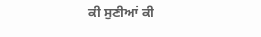ਕੀ ਸੁਣੀਆਂ ਕੀ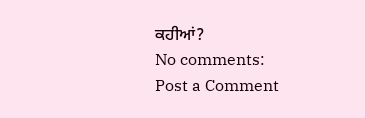ਕਹੀਆਂ?
No comments:
Post a Comment